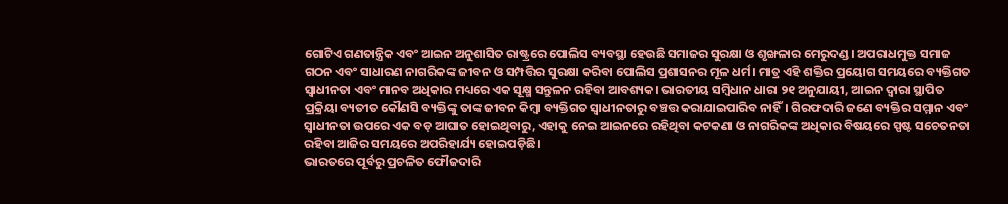ଗୋଟିଏ ଗଣତାନ୍ତ୍ରିକ ଏବଂ ଆଇନ ଅନୁଶାସିତ ରାଷ୍ଟ୍ରରେ ପୋଲିସ ବ୍ୟବସ୍ଥା ହେଉଛି ସମାଜର ସୁରକ୍ଷା ଓ ଶୃଙ୍ଖଳାର ମେରୁଦଣ୍ଡ। ଅପରାଧମୁକ୍ତ ସମାଜ ଗଠନ ଏବଂ ସାଧାରଣ ନାଗରିକଙ୍କ ଜୀବନ ଓ ସମ୍ପତ୍ତିର ସୁରକ୍ଷା କରିବା ପୋଲିସ ପ୍ରଶାସନର ମୂଳ ଧର୍ମ। ମାତ୍ର ଏହି ଶକ୍ତିର ପ୍ରୟୋଗ ସମୟରେ ବ୍ୟକ୍ତିଗତ ସ୍ବାଧୀନତା ଏବଂ ମାନବ ଅଧିକାର ମଧ୍ୟରେ ଏକ ସୂକ୍ଷ୍ମ ସନ୍ତୁଳନ ରହିବା ଆବଶ୍ୟକ। ଭାରତୀୟ ସମ୍ବିଧାନ ଧାରା ୨୧ ଅନୁଯାୟୀ, ଆଇନ ଦ୍ୱାରା ସ୍ଥାପିତ ପ୍ରକ୍ରିୟା ବ୍ୟତୀତ କୌଣସି ବ୍ୟକ୍ତିଙ୍କୁ ତାଙ୍କ ଜୀବନ କିମ୍ବା ବ୍ୟକ୍ତିଗତ ସ୍ବାଧୀନତାରୁ ବଞ୍ଚତ୍ତ କରାଯାଇପାରିବ ନାହିଁ। ଗିରଫଦାରି ଜଣେ ବ୍ୟକ୍ତିର ସମ୍ମାନ ଏବଂ ସ୍ବାଧୀନତା ଉପରେ ଏକ ବଡ଼ ଆଘାତ ହୋଇଥିବାରୁ, ଏହାକୁ ନେଇ ଆଇନରେ ରହିଥିବା କଟକଣା ଓ ନାଗରିକଙ୍କ ଅଧିକାର ବିଷୟରେ ସ୍ପଷ୍ଟ ସଚେତନତା ରହିବା ଆଜିର ସମୟରେ ଅପରିହାର୍ଯ୍ୟ ହୋଇପଡ଼ିଛି।
ଭାରତରେ ପୂର୍ବରୁ ପ୍ରଚଳିତ ଫୌଜଦାରି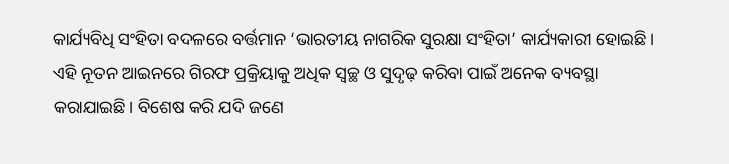କାର୍ଯ୍ୟବିଧି ସଂହିତା ବଦଳରେ ବର୍ତ୍ତମାନ ‘ଭାରତୀୟ ନାଗରିକ ସୁରକ୍ଷା ସଂହିତା’ କାର୍ଯ୍ୟକାରୀ ହୋଇଛି। ଏହି ନୂତନ ଆଇନରେ ଗିରଫ ପ୍ରକ୍ରିୟାକୁ ଅଧିକ ସ୍ବଚ୍ଛ ଓ ସୁଦୃଢ଼ କରିବା ପାଇଁ ଅନେକ ବ୍ୟବସ୍ଥା କରାଯାଇଛି। ବିଶେଷ କରି ଯଦି ଜଣେ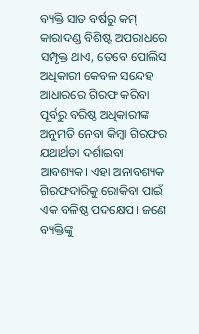ବ୍ୟକ୍ତି ସାତ ବର୍ଷରୁ କମ୍ କାରାଦଣ୍ଡ ବିଶିଷ୍ଟ ଅପରାଧରେ ସମ୍ପୃକ୍ତ ଥାଏ, ତେବେ ପୋଲିସ ଅଧିକାରୀ କେବଳ ସନ୍ଦେହ ଆଧାରରେ ଗିରଫ କରିବା ପୂର୍ବରୁ ବରିଷ୍ଠ ଅଧିକାରୀଙ୍କ ଅନୁମତି ନେବା କିମ୍ବା ଗିରଫର ଯଥାର୍ଥତା ଦର୍ଶାଇବା ଆବଶ୍ୟକ। ଏହା ଅନାବଶ୍ୟକ ଗିରଫଦାରିକୁ ରୋକିବା ପାଇଁ ଏକ ବଳିଷ୍ଠ ପଦକ୍ଷେପ। ଜଣେ ବ୍ୟକ୍ତିଙ୍କୁ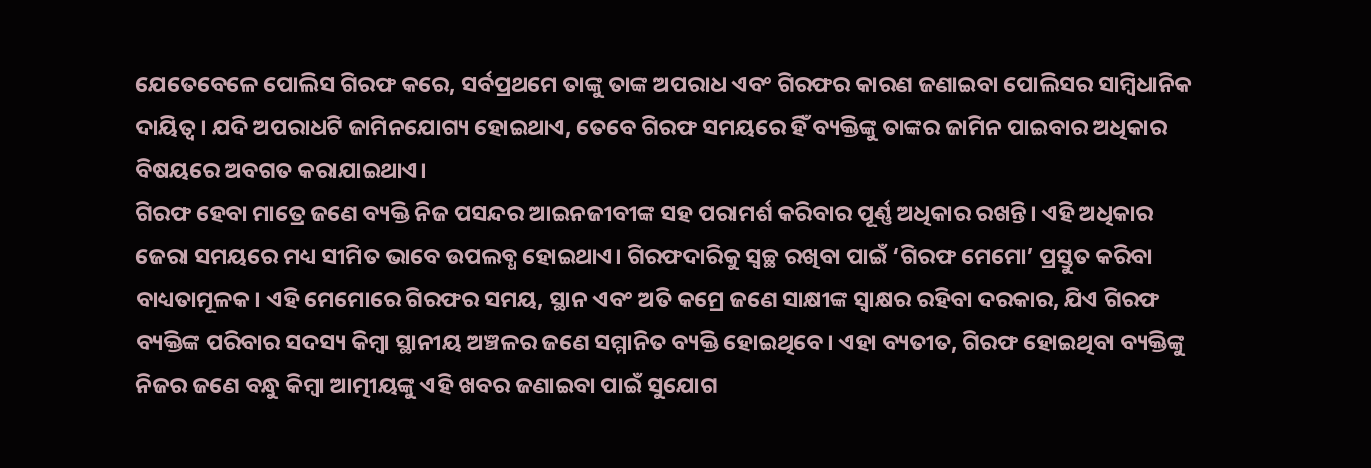ଯେତେବେଳେ ପୋଲିସ ଗିରଫ କରେ, ସର୍ବପ୍ରଥମେ ତାଙ୍କୁ ତାଙ୍କ ଅପରାଧ ଏବଂ ଗିରଫର କାରଣ ଜଣାଇବା ପୋଲିସର ସାମ୍ବିଧାନିକ ଦାୟିତ୍ୱ। ଯଦି ଅପରାଧଟି ଜାମିନଯୋଗ୍ୟ ହୋଇଥାଏ, ତେବେ ଗିରଫ ସମୟରେ ହିଁ ବ୍ୟକ୍ତିଙ୍କୁ ତାଙ୍କର ଜାମିନ ପାଇବାର ଅଧିକାର ବିଷୟରେ ଅବଗତ କରାଯାଇଥାଏ।
ଗିରଫ ହେବା ମାତ୍ରେ ଜଣେ ବ୍ୟକ୍ତି ନିଜ ପସନ୍ଦର ଆଇନଜୀବୀଙ୍କ ସହ ପରାମର୍ଶ କରିବାର ପୂର୍ଣ୍ଣ ଅଧିକାର ରଖନ୍ତି। ଏହି ଅଧିକାର ଜେରା ସମୟରେ ମଧ୍ୟ ସୀମିତ ଭାବେ ଉପଲବ୍ଧ ହୋଇଥାଏ। ଗିରଫଦାରିକୁ ସ୍ବଚ୍ଛ ରଖିବା ପାଇଁ ‘ଗିରଫ ମେମୋ’ ପ୍ରସ୍ତୁତ କରିବା ବାଧ୍ୟତାମୂଳକ। ଏହି ମେମୋରେ ଗିରଫର ସମୟ, ସ୍ଥାନ ଏବଂ ଅତି କମ୍ରେ ଜଣେ ସାକ୍ଷୀଙ୍କ ସ୍ବାକ୍ଷର ରହିବା ଦରକାର, ଯିଏ ଗିରଫ ବ୍ୟକ୍ତିଙ୍କ ପରିବାର ସଦସ୍ୟ କିମ୍ବା ସ୍ଥାନୀୟ ଅଞ୍ଚଳର ଜଣେ ସମ୍ମାନିତ ବ୍ୟକ୍ତି ହୋଇଥିବେ। ଏହା ବ୍ୟତୀତ, ଗିରଫ ହୋଇଥିବା ବ୍ୟକ୍ତିଙ୍କୁ ନିଜର ଜଣେ ବନ୍ଧୁ କିମ୍ବା ଆତ୍ମୀୟଙ୍କୁ ଏହି ଖବର ଜଣାଇବା ପାଇଁ ସୁଯୋଗ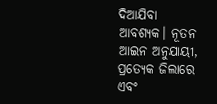ଦିଆଯିବା ଆବଶ୍ୟକ। ନୂତନ ଆଇନ ଅନୁଯାୟୀ, ପ୍ରତ୍ୟେକ ଜିଲାରେ ଏବଂ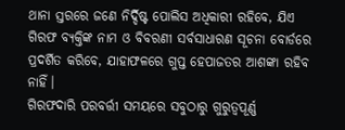ଥାନା ସ୍ତରରେ ଜଣେ ନିର୍ଦ୍ଦିଷ୍ଟ ପୋଲିସ ଅଧିକାରୀ ରହିବେ, ଯିଏ ଗିରଫ ବ୍ୟକ୍ତିଙ୍କ ନାମ ଓ ବିବରଣୀ ସର୍ବସାଧାରଣ ସୂଚନା ବୋର୍ଡରେ ପ୍ରଦର୍ଶିତ କରିବେ, ଯାହାଫଳରେ ଗୁପ୍ତ ହେପାଜତର ଆଶଙ୍କା ରହିବ ନାହିଁ।
ଗିରଫଦାରି ପରବର୍ତ୍ତୀ ସମୟରେ ସବୁଠାରୁ ଗୁରୁତ୍ୱପୂର୍ଣ୍ଣ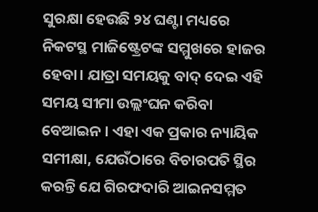ସୁରକ୍ଷା ହେଉଛି ୨୪ ଘଣ୍ଟା ମଧ୍ୟରେ ନିକଟସ୍ଥ ମାଜିଷ୍ଟ୍ରେଟଙ୍କ ସମ୍ମୁଖରେ ହାଜର ହେବା। ଯାତ୍ରା ସମୟକୁ ବାଦ୍ ଦେଇ ଏହି ସମୟ ସୀମା ଉଲ୍ଲଂଘନ କରିବା ବେଆଇନ । ଏହା ଏକ ପ୍ରକାର ନ୍ୟାୟିକ ସମୀକ୍ଷା, ଯେଉଁଠାରେ ବିଚାରପତି ସ୍ଥିର କରନ୍ତି ଯେ ଗିରଫଦାରି ଆଇନସମ୍ମତ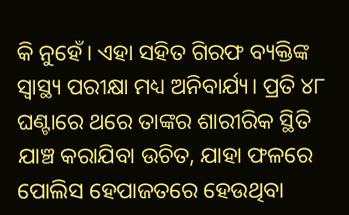କି ନୁହେଁ। ଏହା ସହିତ ଗିରଫ ବ୍ୟକ୍ତିଙ୍କ ସ୍ବାସ୍ଥ୍ୟ ପରୀକ୍ଷା ମଧ୍ୟ ଅନିବାର୍ଯ୍ୟ। ପ୍ରତି ୪୮ ଘଣ୍ଟାରେ ଥରେ ତାଙ୍କର ଶାରୀରିକ ସ୍ଥିତି ଯାଞ୍ଚ କରାଯିବା ଉଚିତ, ଯାହା ଫଳରେ ପୋଲିସ ହେପାଜତରେ ହେଉଥିବା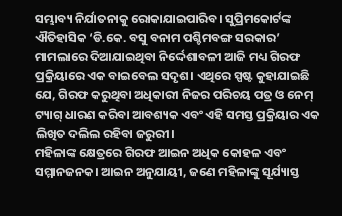ସମ୍ଭାବ୍ୟ ନିର୍ଯାତନାକୁ ରୋକାଯାଇପାରିବ। ସୁପ୍ରିମକୋର୍ଟଙ୍କ ଐତିହାସିକ ‘ଡି.କେ. ବସୁ ବନାମ ପଶ୍ଚିମବଙ୍ଗ ସରକାର’ ମାମଲାରେ ଦିଆଯାଇଥିବା ନିର୍ଦ୍ଦେଶାବଳୀ ଆଜି ମଧ୍ୟ ଗିରଫ ପ୍ରକ୍ରିୟାରେ ଏକ ବାଇବେଲ ସଦୃଶ। ଏଥିରେ ସ୍ପଷ୍ଟ କୁହାଯାଇଛି ଯେ, ଗିରଫ କରୁଥିବା ଅଧିକାରୀ ନିଜର ପରିଚୟ ପତ୍ର ଓ ନେମ୍ ଟ୍ୟାଗ୍ ଧାରଣ କରିବା ଆବଶ୍ୟକ ଏବଂ ଏହି ସମସ୍ତ ପ୍ରକ୍ରିୟାର ଏକ ଲିଖିତ ଦଲିଲ ରହିବା ଜରୁରୀ।
ମହିଳାଙ୍କ କ୍ଷେତ୍ରରେ ଗିରଫ ଆଇନ ଅଧିକ କୋହଳ ଏବଂ ସମ୍ମାନଜନକ। ଆଇନ ଅନୁଯାୟୀ, ଜଣେ ମହିଳାଙ୍କୁ ସୂର୍ଯ୍ୟାସ୍ତ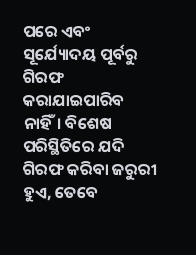ପରେ ଏବଂ ସୂର୍ଯ୍ୟୋଦୟ ପୂର୍ବରୁ ଗିରଫ କରାଯାଇପାରିବ ନାହିଁ। ବିଶେଷ ପରିସ୍ଥିତିରେ ଯଦି ଗିରଫ କରିବା ଜରୁରୀ ହୁଏ, ତେବେ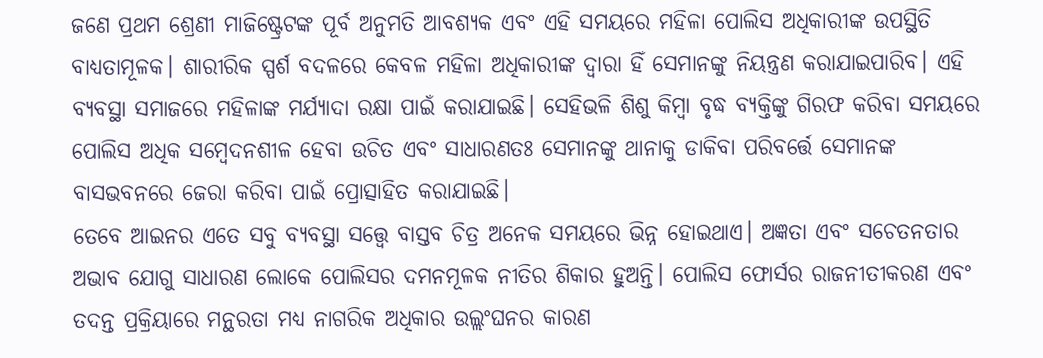ଜଣେ ପ୍ରଥମ ଶ୍ରେଣୀ ମାଜିଷ୍ଟ୍ରେଟଙ୍କ ପୂର୍ବ ଅନୁମତି ଆବଶ୍ୟକ ଏବଂ ଏହି ସମୟରେ ମହିଳା ପୋଲିସ ଅଧିକାରୀଙ୍କ ଉପସ୍ଥିତି ବାଧ୍ୟତାମୂଳକ। ଶାରୀରିକ ସ୍ପର୍ଶ ବଦଳରେ କେବଳ ମହିଳା ଅଧିକାରୀଙ୍କ ଦ୍ୱାରା ହିଁ ସେମାନଙ୍କୁ ନିୟନ୍ତ୍ରଣ କରାଯାଇପାରିବ। ଏହି ବ୍ୟବସ୍ଥା ସମାଜରେ ମହିଳାଙ୍କ ମର୍ଯ୍ୟାଦା ରକ୍ଷା ପାଇଁ କରାଯାଇଛି। ସେହିଭଳି ଶିଶୁ କିମ୍ବା ବୃଦ୍ଧ ବ୍ୟକ୍ତିଙ୍କୁ ଗିରଫ କରିବା ସମୟରେ ପୋଲିସ ଅଧିକ ସମ୍ବେଦନଶୀଳ ହେବା ଉଚିତ ଏବଂ ସାଧାରଣତଃ ସେମାନଙ୍କୁ ଥାନାକୁ ଡାକିବା ପରିବର୍ତ୍ତେ ସେମାନଙ୍କ ବାସଭବନରେ ଜେରା କରିବା ପାଇଁ ପ୍ରୋତ୍ସାହିତ କରାଯାଇଛି।
ତେବେ ଆଇନର ଏତେ ସବୁ ବ୍ୟବସ୍ଥା ସତ୍ତ୍ୱେ ବାସ୍ତବ ଚିତ୍ର ଅନେକ ସମୟରେ ଭିନ୍ନ ହୋଇଥାଏ। ଅଜ୍ଞତା ଏବଂ ସଚେତନତାର ଅଭାବ ଯୋଗୁ ସାଧାରଣ ଲୋକେ ପୋଲିସର ଦମନମୂଳକ ନୀତିର ଶିକାର ହୁଅନ୍ତି। ପୋଲିସ ଫୋର୍ସର ରାଜନୀତୀକରଣ ଏବଂ ତଦନ୍ତ ପ୍ରକ୍ରିୟାରେ ମନ୍ଥରତା ମଧ୍ୟ ନାଗରିକ ଅଧିକାର ଉଲ୍ଲଂଘନର କାରଣ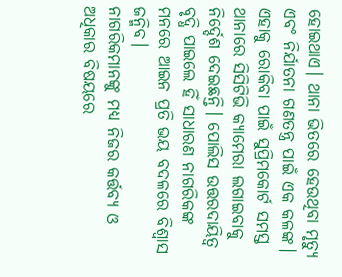ହୋଇଥାଏ। ଥାନା ଭିତରେ ହେଉଥିବା ମୃତ୍ୟୁ ଏବଂ ନିର୍ଯାତନା ଗଣତନ୍ତ୍ର ପାଇଁ ଏକ କଳଙ୍କ। ଏହାକୁ ରୋକିବା ପାଇଁ ସୁପ୍ରିମକୋର୍ଟ ସମସ୍ତ ଥାନାରେ ସିସିଟିଭି କ୍ୟାମେରା ଲଗାଇବାକୁ ନିର୍ଦ୍ଦେଶ ଦେଇଛନ୍ତି। ପୋଲିସ ଉତ୍ତରଦାୟିତ୍ୱ ବୃଦ୍ଧି ପାଇଲେ ହିଁ ସାଧାରଣ ନାଗରିକଙ୍କ ମନରେ ଆଇନ ପ୍ରତି ଭୟ ବଦଳରେ ବିଶ୍ୱାସ ଜନ୍ମିବ।
ନାଗରିକମାନଙ୍କୁ ମଧ୍ୟ ନିଜର କର୍ତ୍ତବ୍ୟ ଓ ଅଧିକାର ବିଷୟରେ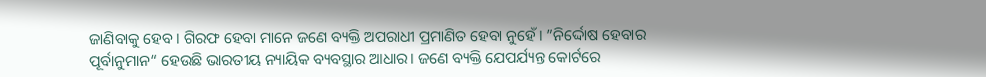ଜାଣିବାକୁ ହେବ। ଗିରଫ ହେବା ମାନେ ଜଣେ ବ୍ୟକ୍ତି ଅପରାଧୀ ପ୍ରମାଣିତ ହେବା ନୁହେଁ। ”ନିର୍ଦ୍ଦୋଷ ହେବାର ପୂର୍ବାନୁମାନ“ ହେଉଛି ଭାରତୀୟ ନ୍ୟାୟିକ ବ୍ୟବସ୍ଥାର ଆଧାର। ଜଣେ ବ୍ୟକ୍ତି ଯେପର୍ଯ୍ୟନ୍ତ କୋର୍ଟରେ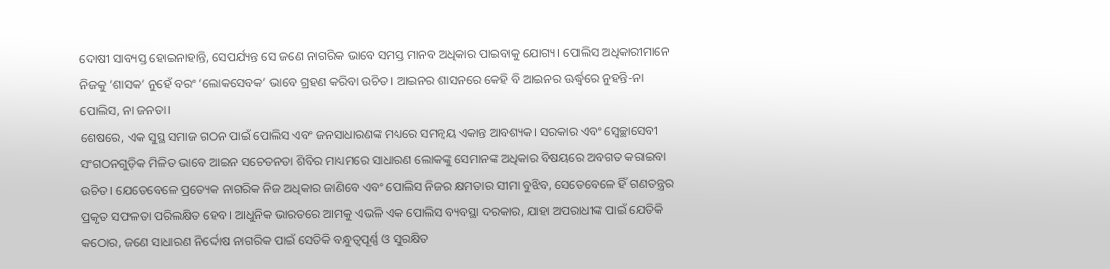ଦୋଷୀ ସାବ୍ୟସ୍ତ ହୋଇନାହାନ୍ତି, ସେପର୍ଯ୍ୟନ୍ତ ସେ ଜଣେ ନାଗରିକ ଭାବେ ସମସ୍ତ ମାନବ ଅଧିକାର ପାଇବାକୁ ଯୋଗ୍ୟ। ପୋଲିସ ଅଧିକାରୀମାନେ ନିଜକୁ ‘ଶାସକ’ ନୁହେଁ ବରଂ ‘ଲୋକସେବକ’ ଭାବେ ଗ୍ରହଣ କରିବା ଉଚିତ। ଆଇନର ଶାସନରେ କେହି ବି ଆଇନର ଊର୍ଦ୍ଧ୍ୱରେ ନୁହନ୍ତି-ନା ପୋଲିସ, ନା ଜନତା।
ଶେଷରେ, ଏକ ସୁସ୍ଥ ସମାଜ ଗଠନ ପାଇଁ ପୋଲିସ ଏବଂ ଜନସାଧାରଣଙ୍କ ମଧ୍ୟରେ ସମନ୍ବୟ ଏକାନ୍ତ ଆବଶ୍ୟକ। ସରକାର ଏବଂ ସ୍ବେଚ୍ଛାସେବୀ ସଂଗଠନଗୁଡ଼ିକ ମିଳିତ ଭାବେ ଆଇନ ସଚେତନତା ଶିବିର ମାଧ୍ୟମରେ ସାଧାରଣ ଲୋକଙ୍କୁ ସେମାନଙ୍କ ଅଧିକାର ବିଷୟରେ ଅବଗତ କରାଇବା ଉଚିତ। ଯେତେବେଳେ ପ୍ରତ୍ୟେକ ନାଗରିକ ନିଜ ଅଧିକାର ଜାଣିବେ ଏବଂ ପୋଲିସ ନିଜର କ୍ଷମତାର ସୀମା ବୁଝିବ, ସେତେବେଳେ ହିଁ ଗଣତନ୍ତ୍ରର ପ୍ରକୃତ ସଫଳତା ପରିଲକ୍ଷିତ ହେବ। ଆଧୁନିକ ଭାରତରେ ଆମକୁ ଏଭଳି ଏକ ପୋଲିସ ବ୍ୟବସ୍ଥା ଦରକାର, ଯାହା ଅପରାଧୀଙ୍କ ପାଇଁ ଯେତିକି କଠୋର, ଜଣେ ସାଧାରଣ ନିର୍ଦ୍ଦୋଷ ନାଗରିକ ପାଇଁ ସେତିକି ବନ୍ଧୁତ୍ୱପୂର୍ଣ୍ଣ ଓ ସୁରକ୍ଷିତ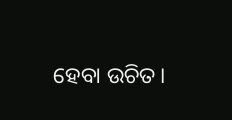ହେବା ଉଚିତ।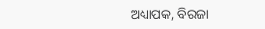ଅଧ୍ୟାପକ, ବିରଜା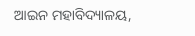ଆଇନ ମହାବିଦ୍ୟାଳୟ,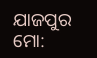ଯାଜପୁର
ମୋ: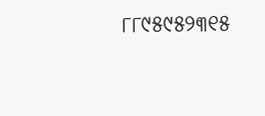୮୮୯୫୯୫୨୩୧୫